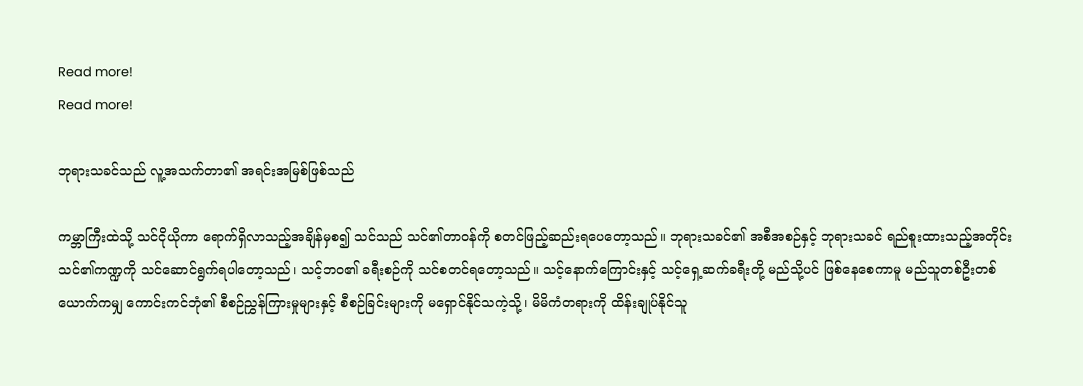Read more!
Read more!

ဘုရားသခင်သည် လူ့အသက်တာ၏ အရင်းအမြစ်ဖြစ်သည်

ကမ္ဘာကြီးထဲသို့ သင်ငိုယိုကာ ရောက်ရှိလာသည့်အချိန်မှစ၍ သင်သည် သင်၏တာဝန်ကို စတင်ဖြည့်ဆည်းရပေတော့သည်။ ဘုရားသခင်၏ အစီအစဉ်နှင့် ဘုရားသခင် ရည်စူးထားသည့်အတိုင်း သင်၏ကဏ္ဍကို သင်ဆောင်ရွက်ရပါတော့သည်၊ သင့်ဘဝ၏ ခရီးစဉ်ကို သင်စတင်ရတော့သည်။ သင့်နောက်ကြောင်းနှင့် သင့်ရှေ့ဆက်ခရီးတို့ မည်သို့ပင် ဖြစ်နေစေကာမူ မည်သူတစ်ဦးတစ်ယောက်ကမျှ ကောင်းကင်ဘုံ၏ စီစဉ်ညွှန်ကြားမှုများနှင့် စီစဉ်ခြင်းများကို မရှောင်နိုင်သကဲ့သို့၊ မိမိကံတရားကို ထိန်းချုပ်နိုင်သူ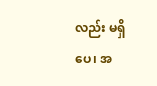လည်း မရှိပေ၊ အ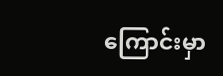ကြောင်းမှာ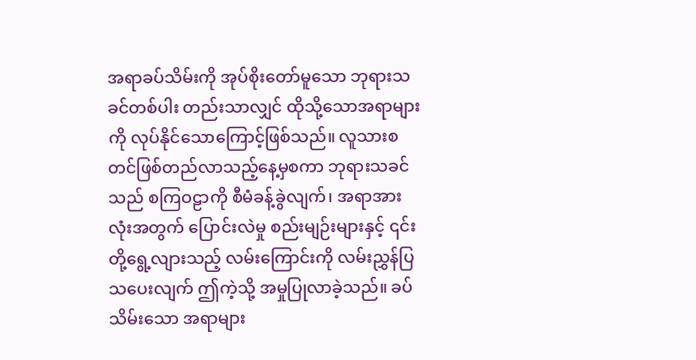အရာခပ်သိမ်းကို အုပ်စိုးတော်မူသော ဘုရားသခင်တစ်ပါး တည်းသာလျှင် ထိုသို့သောအရာများကို လုပ်နိုင်သောကြောင့်ဖြစ်သည်။ လူသားစတင်ဖြစ်တည်လာသည့်နေ့မှစကာ ဘုရားသခင်သည် စကြဝဠာကို စီမံခန့်ခွဲလျက်၊ အရာအားလုံးအတွက် ပြောင်းလဲမှု စည်းမျဉ်းများနှင့် ၎င်းတို့ရွေ့လျားသည့် လမ်းကြောင်းကို လမ်းညွှန်ပြသပေးလျက် ဤကဲ့သို့ အမှုပြုလာခဲ့သည်။ ခပ်သိမ်းသော အရာများ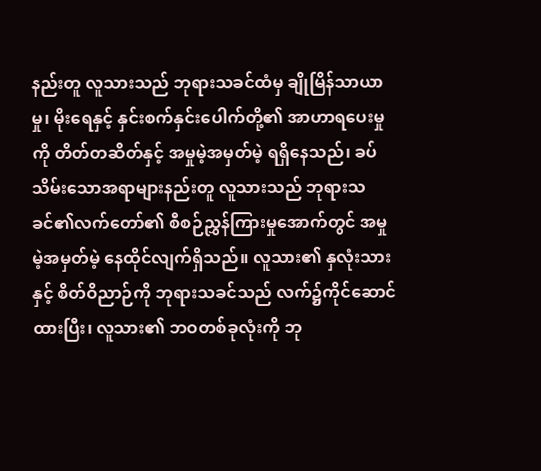နည်းတူ လူသားသည် ဘုရားသခင်ထံမှ ချိုမြိန်သာယာမှု၊ မိုးရေနှင့် နှင်းစက်နှင်းပေါက်တို့၏ အာဟာရပေးမှုကို တိတ်တဆိတ်နှင့် အမှုမဲ့အမှတ်မဲ့ ရရှိနေသည်၊ ခပ်သိမ်းသောအရာများနည်းတူ လူသားသည် ဘုရားသခင်၏လက်တော်၏ စီစဉ်ညွှန်ကြားမှုအောက်တွင် အမှုမဲ့အမှတ်မဲ့ နေထိုင်လျက်ရှိသည်။ လူသား၏ နှလုံးသားနှင့် စိတ်ဝိညာဉ်ကို ဘုရားသခင်သည် လက်၌ကိုင်ဆောင်ထားပြီး၊ လူသား၏ ဘဝတစ်ခုလုံးကို ဘု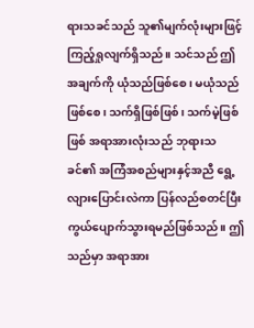ရားသခင်သည် သူ၏မျက်လုံးများဖြင့် ကြည့်ရှုလျက်ရှိသည်။ သင်သည် ဤအချက်ကို ယုံသည်ဖြစ်စေ၊ မယုံသည်ဖြစ်စေ၊ သက်ရှိဖြစ်ဖြစ်၊ သက်မဲ့ဖြစ်ဖြစ် အရာအားလုံးသည် ဘုရားသခင်၏ အကြံအစည်များနှင့်အညီ ရွေ့လျားပြောင်းလဲကာ ပြန်လည်စတင်ပြီး ကွယ်ပျောက်သွားရမည်ဖြစ်သည်။ ဤသည်မှာ အရာအား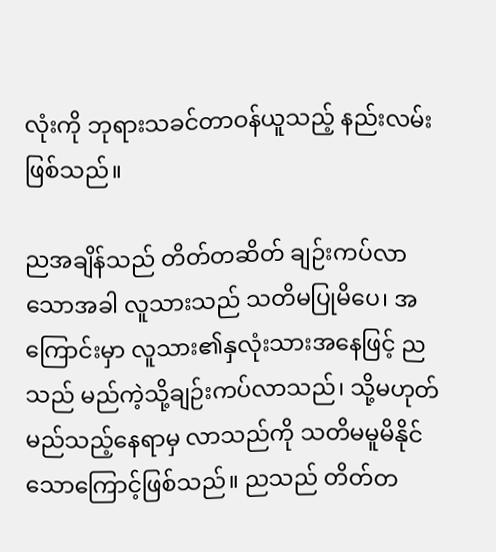လုံးကို ဘုရားသခင်တာဝန်ယူသည့် နည်းလမ်းဖြစ်သည်။

ညအချိန်သည် တိတ်တဆိတ် ချဉ်းကပ်လာသောအခါ လူသားသည် သတိမပြုမိပေ၊ အကြောင်းမှာ လူသား၏နှလုံးသားအနေဖြင့် ညသည် မည်ကဲ့သို့ချဉ်းကပ်လာသည်၊ သို့မဟုတ် မည်သည့်နေရာမှ လာသည်ကို သတိမမူမိနိုင်သောကြောင့်ဖြစ်သည်။ ညသည် တိတ်တ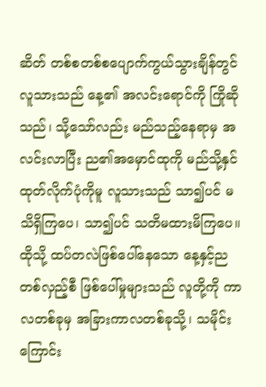ဆိတ် တစ်စတစ်စပျောက်ကွယ်သွားချိန်တွင် လူသားသည် နေ့၏ အလင်းရောင်ကို ကြိုဆိုသည်၊ သို့သော်လည်း မည်သည့်နေရာမှ အလင်းလာပြီး ည၏အမှောင်ထုကို မည်သို့နှင်ထုတ်လိုက်ပုံကိုမူ လူသားသည် သာ၍ပင် မသိရှိကြပေ၊ သာ၍ပင် သတိမထားမိကြပေ။ ထိုသို့ ထပ်တလဲဖြစ်ပေါ်နေသော နေ့နှင့်ညတစ်လှည့်စီ ဖြစ်ပေါ်မှုများသည် လူတို့ကို ကာလတစ်ခုမှ အခြားကာလတစ်ခုသို့၊ သမိုင်းကြောင်း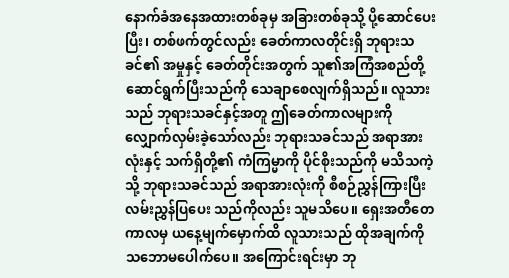နောက်ခံအနေအထားတစ်ခုမှ အခြားတစ်ခုသို့ ပို့ဆောင်ပေးပြီး၊ တစ်ဖက်တွင်လည်း ခေတ်ကာလတိုင်းရှိ ဘုရားသခင်၏ အမှုနှင့် ခေတ်တိုင်းအတွက် သူ၏အကြံအစည်တို့ ဆောင်ရွက်ပြီးသည်ကို သေချာစေလျက်ရှိသည်။ လူသားသည် ဘုရားသခင်နှင့်အတူ ဤခေတ်ကာလများကို လျှောက်လှမ်းခဲ့သော်လည်း ဘုရားသခင်သည် အရာအားလုံးနှင့် သက်ရှိတို့၏ ကံကြမ္မာကို ပိုင်စိုးသည်ကို မသိသကဲ့သို့ ဘုရားသခင်သည် အရာအားလုံးကို စီစဉ်ညွှန်ကြားပြီး လမ်းညွှန်ပြပေး သည်ကိုလည်း သူမသိပေ။ ရှေးအတီတေကာလမှ ယနေ့မျက်မှောက်ထိ လူသားသည် ထိုအချက်ကို သဘောမပေါက်ပေ။ အကြောင်းရင်းမှာ ဘု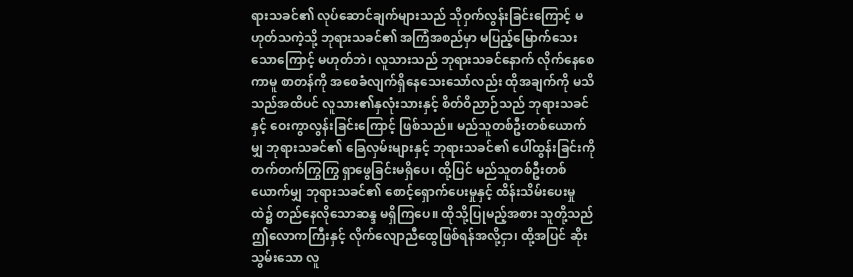ရားသခင်၏ လုပ်ဆောင်ချက်များသည် သိုဝှက်လွန်းခြင်းကြောင့် မဟုတ်သကဲ့သို့ ဘုရားသခင်၏ အကြံအစည်မှာ မပြည့်မြောက်သေး သောကြောင့် မဟုတ်ဘဲ၊ လူသားသည် ဘုရားသခင်နောက် လိုက်နေစေကာမူ စာတန်ကို အစေခံလျက်ရှိနေသေးသော်လည်း ထိုအချက်ကို မသိသည်အထိပင် လူသား၏နှလုံးသားနှင့် စိတ်ဝိညာဉ်သည် ဘုရားသခင်နှင့် ဝေးကွာလွန်းခြင်းကြောင့် ဖြစ်သည်။ မည်သူတစ်ဦးတစ်ယောက်မျှ ဘုရားသခင်၏ ခြေလှမ်းများနှင့် ဘုရားသခင်၏ ပေါ်ထွန်းခြင်းကို တက်တက်ကြွကြွ ရှာဖွေခြင်းမရှိပေ၊ ထို့ပြင် မည်သူတစ်ဦးတစ်ယောက်မျှ ဘုရားသခင်၏ စောင့်ရှောက်ပေးမှုနှင့် ထိန်းသိမ်းပေးမှုထဲ၌ တည်နေလိုသောဆန္ဒ မရှိကြပေ။ ထိုသို့ပြုမည့်အစား သူတို့သည် ဤလောကကြီးနှင့် လိုက်လျောညီထွေဖြစ်ရန်အလို့ငှာ၊ ထို့အပြင် ဆိုးသွမ်းသော လူ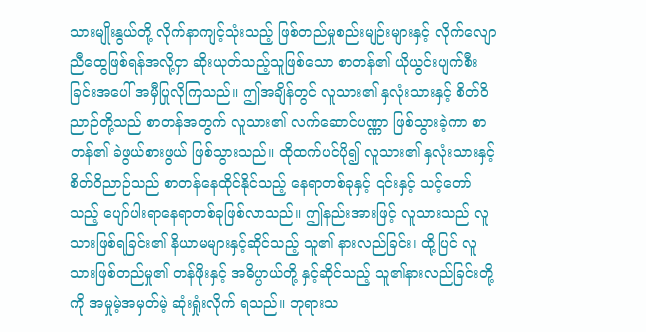သားမျိုးနွယ်တို့ လိုက်နာကျင့်သုံးသည့် ဖြစ်တည်မှုစည်းမျဉ်းများနှင့် လိုက်လျောညီထွေဖြစ်ရန်အလို့ငှာ ဆိုးယုတ်သည့်သူဖြစ်သော စာတန်၏ ယိုယွင်းပျက်စီးခြင်းအပေါ် အမှီပြုလိုကြသည်။ ဤအချိန်တွင် လူသား၏ နှလုံးသားနှင့် စိတ်ဝိညာဉ်တို့သည် စာတန်အတွက် လူသား၏ လက်ဆောင်ပဏ္ဏာ ဖြစ်သွားခဲ့ကာ စာတန်၏ ခဲဖွယ်စားဖွယ် ဖြစ်သွားသည်။ ထိုထက်ပင်ပို၍ လူသား၏ နှလုံးသားနှင့် စိတ်ဝိညာဉ်သည် စာတန်နေထိုင်နိုင်သည့် နေရာတစ်ခုနှင့် ၎င်းနှင့် သင့်တော်သည့် ပျော်ပါးရာနေရာတစ်ခုဖြစ်လာသည်။ ဤနည်းအားဖြင့် လူသားသည် လူသားဖြစ်ရခြင်း၏ နိယာမများနှင့်ဆိုင်သည့် သူ၏ နားလည်ခြင်း၊ ထို့ပြင် လူသားဖြစ်တည်မှု၏ တန်ဖိုးနှင့် အဓိပ္ပာယ်တို့ နှင့်ဆိုင်သည့် သူ၏နားလည်ခြင်းတို့ကို အမှုမဲ့အမှတ်မဲ့ ဆုံးရှုံးလိုက် ရသည်။ ဘုရားသ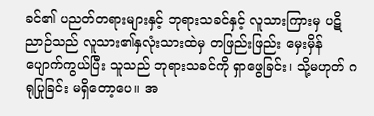ခင်၏ ပညတ်တရားများနှင့် ဘုရားသခင်နှင့် လူသားကြားမှ ပဋိညာဉ်သည် လူသား၏နှလုံးသားထဲမှ တဖြည်းဖြည်း မှေးမှိန်ပျောက်ကွယ်ပြီး သူသည် ဘုရားသခင်ကို ရှာဖွေခြင်း၊ သို့မဟုတ် ဂရုပြုခြင်း မရှိတော့ပေ။ အ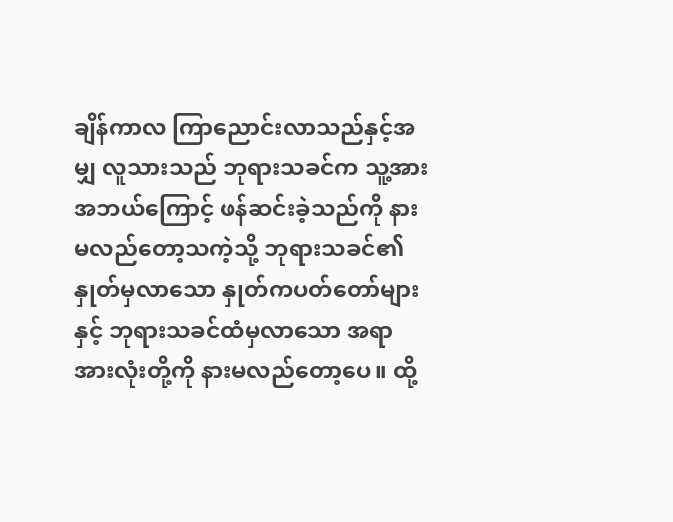ချိန်ကာလ ကြာညောင်းလာသည်နှင့်အမျှ လူသားသည် ဘုရားသခင်က သူ့အား အဘယ်ကြောင့် ဖန်ဆင်းခဲ့သည်ကို နားမလည်တော့သကဲ့သို့ ဘုရားသခင်၏ နှုတ်မှလာသော နှုတ်ကပတ်တော်များနှင့် ဘုရားသခင်ထံမှလာသော အရာအားလုံးတို့ကို နားမလည်တော့ပေ။ ထို့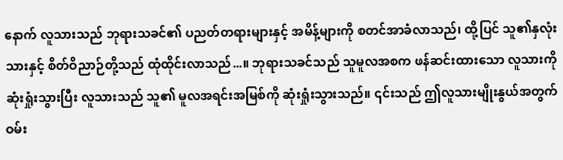နောက် လူသားသည် ဘုရားသခင်၏ ပညတ်တရားများနှင့် အမိန့်များကို စတင်အာခံလာသည်၊ ထို့ပြင် သူ၏နှလုံးသားနှင့် စိတ်ဝိညာဉ်တို့သည် ထုံထိုင်းလာသည်...။ ဘုရားသခင်သည် သူမူလအစက ဖန်ဆင်းထားသော လူသားကို ဆုံးရှုံးသွားပြီး လူသားသည် သူ၏ မူလအရင်းအမြစ်ကို ဆုံးရှုံးသွားသည်။ ၎င်းသည် ဤလူသားမျိုးနွယ်အတွက် ဝမ်း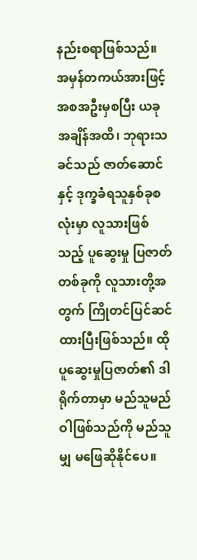နည်းစရာဖြစ်သည်။ အမှန်တကယ်အားဖြင့် အစအဦးမှစပြီး ယခုအချိန်အထိ၊ ဘုရားသခင်သည် ဇာတ်ဆောင်နှင့် ဒုက္ခခံရသူနှစ်ခုစလုံးမှာ လူသားဖြစ်သည့် ပူဆွေးမှု ပြဇာတ်တစ်ခုကို လူသားတို့အတွက် ကြိုတင်ပြင်ဆင်ထားပြီးဖြစ်သည်။ ထိုပူဆွေးမှုပြဇာတ်၏ ဒါရိုက်တာမှာ မည်သူမည်ဝါဖြစ်သည်ကို မည်သူမျှ မဖြေဆိုနိုင်ပေ။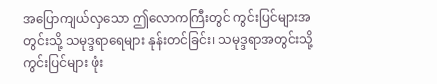အပြောကျယ်လှသော ဤလောကကြီးတွင် ကွင်းပြင်များအတွင်းသို့ သမုဒ္ဒရာရေများ နုန်းတင်ခြင်း၊ သမုဒ္ဒရာအတွင်းသို့ ကွင်းပြင်များ ဖုံး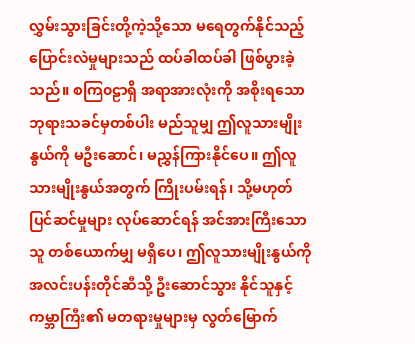လွှမ်းသွားခြင်းတို့ကဲ့သို့သော မရေတွက်နိုင်သည့် ပြောင်းလဲမှုများသည် ထပ်ခါထပ်ခါ ဖြစ်ပွားခဲ့သည်။ စကြ၀ဠာရှိ အရာအားလုံးကို အစိုးရသော ဘုရားသခင်မှတစ်ပါး မည်သူမျှ ဤလူသားမျိုးနွယ်ကို မဦးဆောင်၊ မညွှန်ကြားနိုင်ပေ။ ဤလူသားမျိုးနွယ်အတွက် ကြိုးပမ်းရန်၊ သို့မဟုတ် ပြင်ဆင်မှုများ လုပ်ဆောင်ရန် အင်အားကြီးသောသူ တစ်ယောက်မျှ မရှိပေ၊ ဤလူသားမျိုးနွယ်ကို အလင်းပန်းတိုင်ဆီသို့ ဦးဆောင်သွား နိုင်သူနှင့် ကမ္ဘာကြီး၏ မတရားမှုများမှ လွတ်မြောက်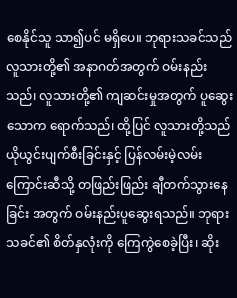စေနိုင်သူ သာ၍ပင် မရှိပေ။ ဘုရားသခင်သည် လူသားတို့၏ အနာဂတ်အတွက် ဝမ်းနည်းသည်၊ လူသားတို့၏ ကျဆင်းမှုအတွက် ပူဆွေးသောက ရောက်သည်၊ ထို့ပြင် လူသားတို့သည် ယိုယွင်းပျက်စီးခြင်းနှင့် ပြန်လမ်းမဲ့လမ်းကြောင်းဆီသို့ တဖြည်းဖြည်း ချီတက်သွားနေခြင်း အတွက် ဝမ်းနည်းပူဆွေးရသည်။ ဘုရားသခင်၏ စိတ်နှလုံးကို ကြေကွဲစေခဲ့ပြီး၊ ဆိုး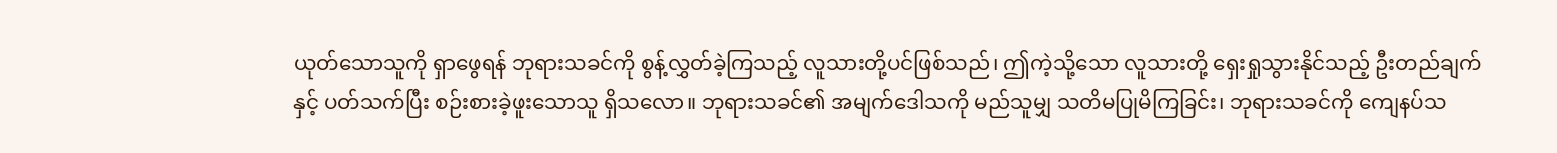ယုတ်သောသူကို ရှာဖွေရန် ဘုရားသခင်ကို စွန့်လွှတ်ခဲ့ကြသည့် လူသားတို့ပင်ဖြစ်သည်၊ ဤကဲ့သို့သော လူသားတို့ ရှေးရှုသွားနိုင်သည့် ဦးတည်ချက်နှင့် ပတ်သက်ပြီး စဉ်းစားခဲ့ဖူးသောသူ ရှိသလော။ ဘုရားသခင်၏ အမျက်ဒေါသကို မည်သူမျှ သတိမပြုမိကြခြင်း၊ ဘုရားသခင်ကို ကျေနပ်သ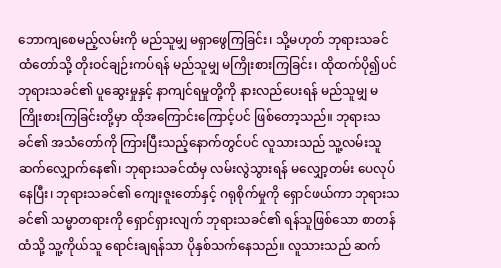ဘောကျစေမည့်လမ်းကို မည်သူမျှ မရှာဖွေကြခြင်း၊ သို့မဟုတ် ဘုရားသခင်ထံတော်သို့ တိုးဝင်ချဉ်းကပ်ရန် မည်သူမျှ မကြိုးစားကြခြင်း၊ ထိုထက်ပို၍ပင် ဘုရားသခင်၏ ပူဆွေးမှုနှင့် နာကျင်ရမှုတို့ကို နားလည်ပေးရန် မည်သူမျှ မကြိုးစားကြခြင်းတို့မှာ ထိုအကြောင်းကြောင့်ပင် ဖြစ်တော့သည်။ ဘုရားသခင်၏ အသံတော်ကို ကြားပြီးသည့်နောက်တွင်ပင် လူသားသည် သူ့လမ်းသူ ဆက်လျှောက်နေ၏၊ ဘုရားသခင်ထံမှ လမ်းလွဲသွားရန် မလျှော့တမ်း ပေလုပ်နေပြီး၊ ဘုရားသခင်၏ ကျေးဇူးတော်နှင့် ဂရုစိုက်မှုကို ရှောင်ဖယ်ကာ ဘုရားသခင်၏ သမ္မာတရားကို ရှောင်ရှားလျက် ဘုရားသခင်၏ ရန်သူဖြစ်သော စာတန်ထံသို့ သူ့ကိုယ်သူ ရောင်းချရန်သာ ပိုနှစ်သက်နေသည်။ လူသားသည် ဆက်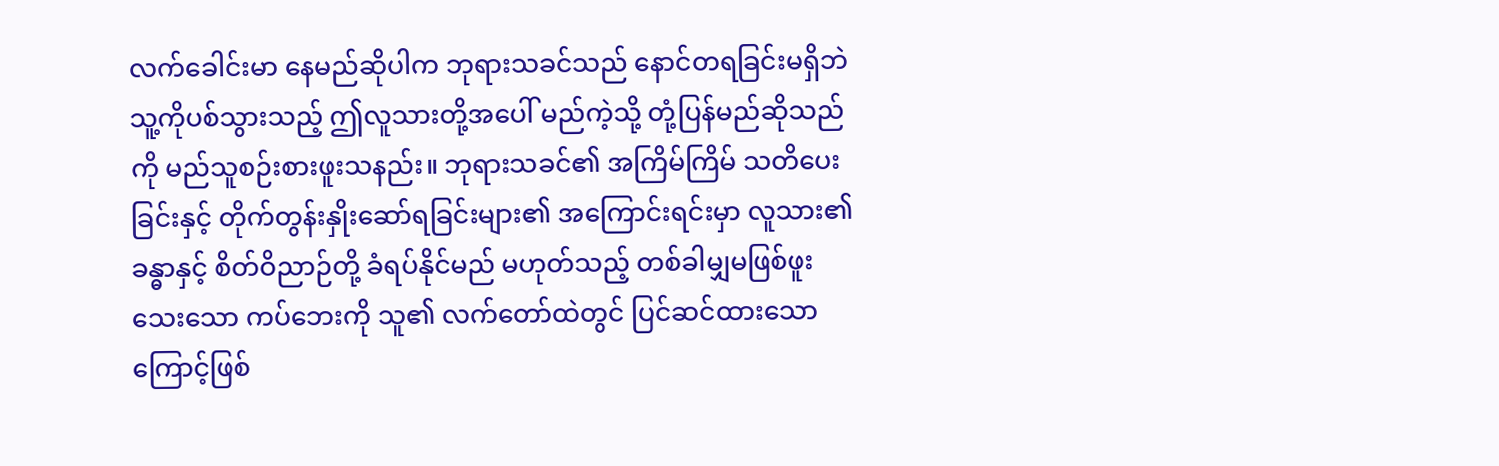လက်ခေါင်းမာ နေမည်ဆိုပါက ဘုရားသခင်သည် နောင်တရခြင်းမရှိဘဲ သူ့ကိုပစ်သွားသည့် ဤလူသားတို့အပေါ် မည်ကဲ့သို့ တုံ့ပြန်မည်ဆိုသည်ကို မည်သူစဉ်းစားဖူးသနည်း။ ဘုရားသခင်၏ အကြိမ်ကြိမ် သတိပေးခြင်းနှင့် တိုက်တွန်းနှိုးဆော်ရခြင်းများ၏ အကြောင်းရင်းမှာ လူသား၏ခန္ဓာနှင့် စိတ်ဝိညာဉ်တို့ ခံရပ်နိုင်မည် မဟုတ်သည့် တစ်ခါမျှမဖြစ်ဖူးသေးသော ကပ်ဘေးကို သူ၏ လက်တော်ထဲတွင် ပြင်ဆင်ထားသောကြောင့်ဖြစ်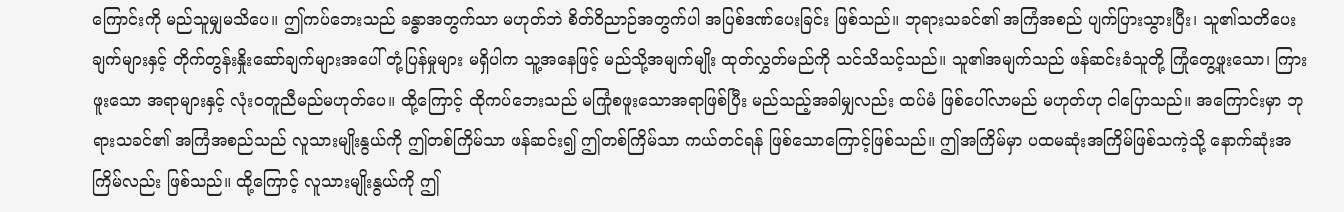ကြောင်းကို မည်သူမျှမသိပေ။ ဤကပ်ဘေးသည် ခန္ဓာအတွက်သာ မဟုတ်ဘဲ စိတ်ဝိညာဉ်အတွက်ပါ အပြစ်ဒဏ်ပေးခြင်း ဖြစ်သည်။ ဘုရားသခင်၏ အကြံအစည် ပျက်ပြားသွားပြီး၊ သူ၏သတိပေးချက်များနှင့် တိုက်တွန်းနှိုးဆော်ချက်များအပေါ် တုံ့ပြန်မှုများ မရှိပါက သူ့အနေဖြင့် မည်သို့အမျက်မျိုး ထုတ်လွှတ်မည်ကို သင်သိသင့်သည်။ သူ၏အမျက်သည် ဖန်ဆင်းခံသူတို့ ကြုံတွေ့ဖူးသော၊ ကြားဖူးသော အရာများနှင့် လုံးဝတူညီမည်မဟုတ်ပေ။ ထို့ကြောင့် ထိုကပ်ဘေးသည် မကြုံစဖူးသောအရာဖြစ်ပြီး မည်သည့်အခါမျှလည်း ထပ်မံ ဖြစ်ပေါ်လာမည် မဟုတ်ဟု ငါပြောသည်။ အကြောင်းမှာ ဘုရားသခင်၏ အကြံအစည်သည် လူသားမျိုးနွယ်ကို ဤတစ်ကြိမ်သာ ဖန်ဆင်း၍ ဤတစ်ကြိမ်သာ ကယ်တင်ရန် ဖြစ်သောကြောင့်ဖြစ်သည်။ ဤအကြိမ်မှာ ပထမဆုံးအကြိမ်ဖြစ်သကဲ့သို့ နောက်ဆုံးအကြိမ်လည်း ဖြစ်သည်။ ထို့ကြောင့် လူသားမျိုးနွယ်ကို ဤ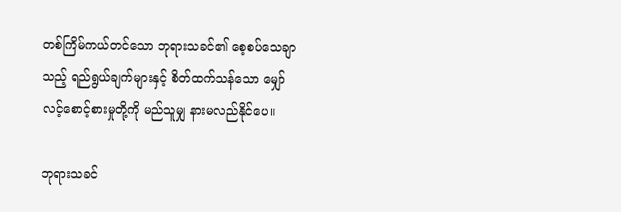တစ်ကြိမ်ကယ်တင်သော ဘုရားသခင်၏ စေ့စပ်သေချာသည့် ရည်ရွယ်ချက်များနှင့် စိတ်ထက်သန်သော မျှော်လင့်စောင့်စားမှုတို့ကို မည်သူမျှ နားမလည်နိုင်ပေ။

ဘုရားသခင်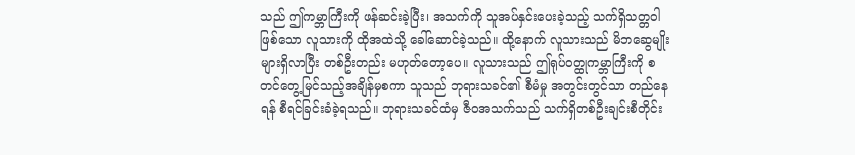သည် ဤကမ္ဘာကြီးကို ဖန်ဆင်းခဲ့ပြီး၊ အသက်ကို သူအပ်နှင်းပေးခဲ့သည့် သက်ရှိသတ္တဝါဖြစ်သော လူသားကို ထိုအထဲသို့ ခေါ်ဆောင်ခဲ့သည်။ ထို့နောက် လူသားသည် မိဘဆွေမျိုးများရှိလာပြီး တစ်ဦးတည်း မဟုတ်တော့ပေ။ လူသားသည် ဤရုပ်ဝတ္ထုကမ္ဘာကြီးကို စတင်တွေ့မြင်သည့်အချိန်မှစကာ သူသည် ဘုရားသခင်၏ စီမံမှု အတွင်းတွင်သာ တည်နေရန် စီရင်ခြင်းခံခဲ့ရသည်။ ဘုရားသခင်ထံမှ ဇီဝအသက်သည် သက်ရှိတစ်ဦးချင်းစီတိုင်း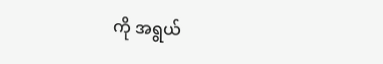ကို အရွယ်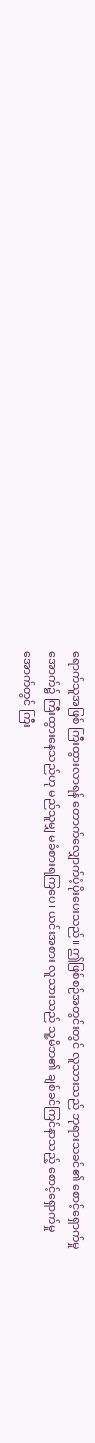ရောက်သူအဖြစ် ကြီးထွားလာရန် တောက်လျှောက်ပံ့ပိုးပေးသည်။ ဤဖြစ်စဉ်အတွင်းတွင် လူသားသည် ဘုရားသခင်၏ စောင့်ရှောက်မှုအောက်၌ ကြီးထွားနေသည်ဟု မည်သူမျှ မခံစားရကြပေ၊ ယင်းအစား လူသားသည် သူ့မိဘ၏ ချစ်ခင်ကြင်နာသည့် စောင့်ရှောက်မှုအောက်တွင် ကြီး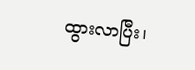ထွားလာပြီး၊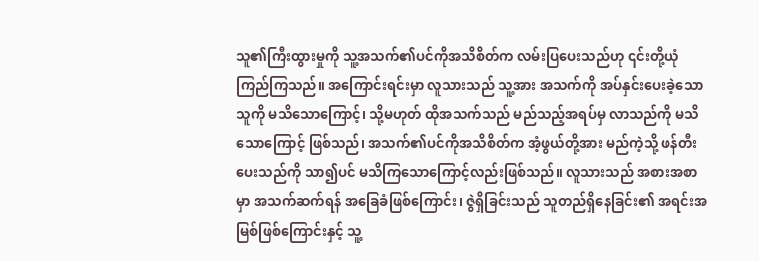သူ၏ကြီးထွားမှုကို သူ့အသက်၏ပင်ကိုအသိစိတ်က လမ်းပြပေးသည်ဟု ၎င်းတို့ယုံကြည်ကြသည်။ အကြောင်းရင်းမှာ လူသားသည် သူ့အား အသက်ကို အပ်နှင်းပေးခဲ့သောသူကို မသိသောကြောင့်၊ သို့မဟုတ် ထိုအသက်သည် မည်သည့်အရပ်မှ လာသည်ကို မသိသောကြောင့် ဖြစ်သည်၊ အသက်၏ပင်ကိုအသိစိတ်က အံ့ဖွယ်တို့အား မည်ကဲ့သို့ ဖန်တီးပေးသည်ကို သာ၍ပင် မသိကြသောကြောင့်လည်းဖြစ်သည်။ လူသားသည် အစားအစာမှာ အသက်ဆက်ရန် အခြေခံဖြစ်ကြောင်း၊ ဇွဲရှိခြင်းသည် သူတည်ရှိနေခြင်း၏ အရင်းအမြစ်ဖြစ်ကြောင်းနှင့် သူ့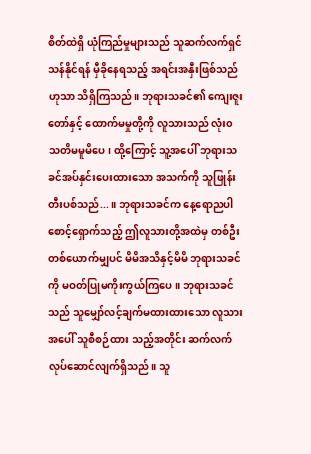စိတ်ထဲရှိ ယုံကြည်မှုများသည် သူဆက်လက်ရှင်သန်နိုင်ရန် မှီခိုနေရသည့် အရင်းအနှီးဖြစ်သည်ဟုသာ သိရှိကြသည်။ ဘုရားသခင်၏ ကျေးဇူးတော်နှင့် ထောက်မမှုတို့ကို လူသားသည် လုံး၀ သတိမမူမိပေ၊ ထို့ကြောင့် သူ့အပေါ် ဘုရားသခင်အပ်နှင်းပေးထားသော အသက်ကို သူဖြုန်းတီးပစ်သည်...။ ဘုရားသခင်က နေ့ရောညပါ စောင့်ရှောက်သည့် ဤလူသားတို့အထဲမှ တစ်ဦးတစ်ယောက်မျှပင် မိမိအသိနှင့်မိမိ ဘုရားသခင်ကို မဝတ်ပြုမကိုးကွယ်ကြပေ။ ဘုရားသခင်သည် သူမျှော်လင့်ချက်မထားထားသော လူသားအပေါ် သူစီစဉ်ထား သည့်အတိုင်း ဆက်လက် လုပ်ဆောင်လျက်ရှိသည်။ သူ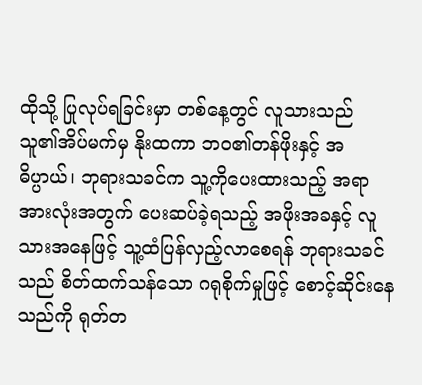ထိုသို့ ပြုလုပ်ရခြင်းမှာ တစ်နေ့တွင် လူသားသည် သူ၏အိပ်မက်မှ နိုးထကာ ဘဝ၏တန်ဖိုးနှင့် အဓိပ္ပာယ်၊ ဘုရားသခင်က သူ့ကိုပေးထားသည့် အရာအားလုံးအတွက် ပေးဆပ်ခဲ့ရသည့် အဖိုးအခနှင့် လူသားအနေဖြင့် သူ့ထံပြန်လှည့်လာစေရန် ဘုရားသခင်သည် စိတ်ထက်သန်သော ဂရုစိုက်မှုဖြင့် စောင့်ဆိုင်းနေသည်ကို ရုတ်တ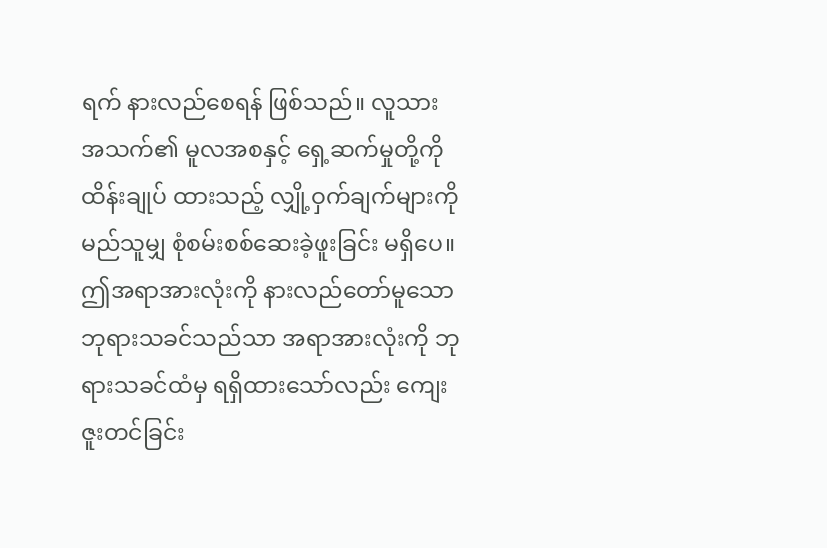ရက် နားလည်စေရန် ဖြစ်သည်။ လူသားအသက်၏ မူလအစနှင့် ရှေ့ဆက်မှုတို့ကို ထိန်းချုပ် ထားသည့် လျှို့ဝှက်ချက်များကို မည်သူမျှ စုံစမ်းစစ်ဆေးခဲ့ဖူးခြင်း မရှိပေ။ ဤအရာအားလုံးကို နားလည်တော်မူသော ဘုရားသခင်သည်သာ အရာအားလုံးကို ဘုရားသခင်ထံမှ ရရှိထားသော်လည်း ကျေးဇူးတင်ခြင်း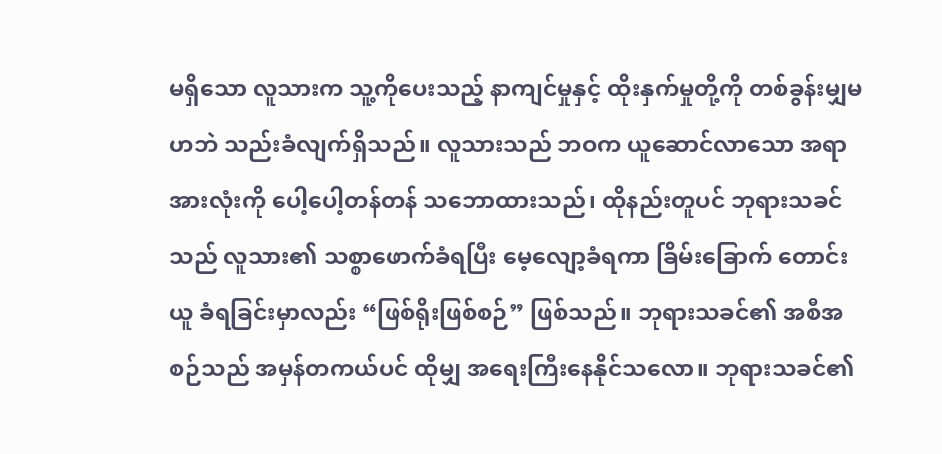မရှိသော လူသားက သူ့ကိုပေးသည့် နာကျင်မှုနှင့် ထိုးနှက်မှုတို့ကို တစ်ခွန်းမျှမဟဘဲ သည်းခံလျက်ရှိသည်။ လူသားသည် ဘဝက ယူဆောင်လာသော အရာအားလုံးကို ပေါ့ပေါ့တန်တန် သဘောထားသည်၊ ထိုနည်းတူပင် ဘုရားသခင်သည် လူသား၏ သစ္စာဖောက်ခံရပြီး မေ့လျော့ခံရကာ ခြိမ်းခြောက် တောင်းယူ ခံရခြင်းမှာလည်း “ဖြစ်ရိုးဖြစ်စဉ်” ဖြစ်သည်။ ဘုရားသခင်၏ အစီအစဉ်သည် အမှန်တကယ်ပင် ထိုမျှ အရေးကြီးနေနိုင်သလော။ ဘုရားသခင်၏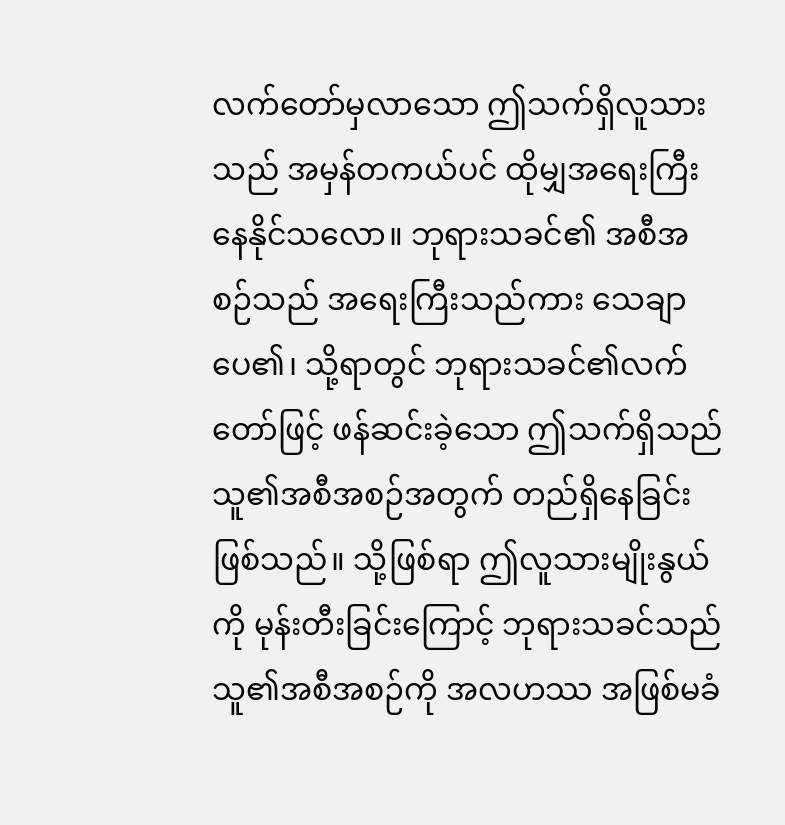လက်တော်မှလာသော ဤသက်ရှိလူသားသည် အမှန်တကယ်ပင် ထိုမျှအရေးကြီးနေနိုင်သလော။ ဘုရားသခင်၏ အစီအစဉ်သည် အရေးကြီးသည်ကား သေချာပေ၏၊ သို့ရာတွင် ဘုရားသခင်၏လက်တော်ဖြင့် ဖန်ဆင်းခဲ့သော ဤသက်ရှိသည် သူ၏အစီအစဉ်အတွက် တည်ရှိနေခြင်းဖြစ်သည်။ သို့ဖြစ်ရာ ဤလူသားမျိုးနွယ်ကို မုန်းတီးခြင်းကြောင့် ဘုရားသခင်သည် သူ၏အစီအစဉ်ကို အလဟဿ အဖြစ်မခံ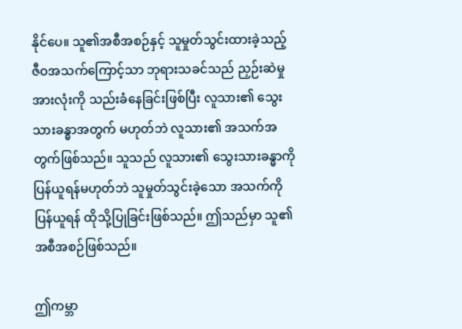နိုင်ပေ။ သူ၏အစီအစဉ်နှင့် သူမှုတ်သွင်းထားခဲ့သည့် ဇီဝအသက်ကြောင့်သာ ဘုရားသခင်သည် ညှဉ်းဆဲမှုအားလုံးကို သည်းခံနေခြင်းဖြစ်ပြီး လူသား၏ သွေးသားခန္ဓာအတွက် မဟုတ်ဘဲ လူသား၏ အသက်အတွက်ဖြစ်သည်။ သူသည် လူသား၏ သွေးသားခန္ဓာကို ပြန်ယူရန်မဟုတ်ဘဲ သူမှုတ်သွင်းခဲ့သော အသက်ကို ပြန်ယူရန် ထိုသို့ပြုခြင်းဖြစ်သည်။ ဤသည်မှာ သူ၏အစီအစဉ်ဖြစ်သည်။

ဤကမ္ဘာ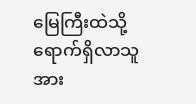မြေကြီးထဲသို့ ရောက်ရှိလာသူ အား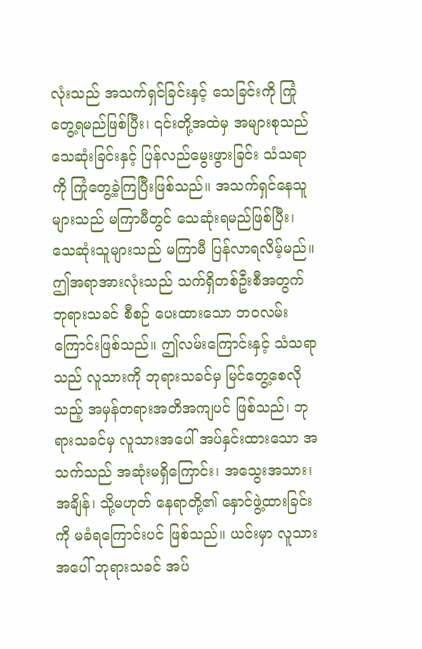လုံးသည် အသက်ရှင်ခြင်းနှင့် သေခြင်းကို ကြုံတွေ့ရမည်ဖြစ်ပြီး၊ ၎င်းတို့အထဲမှ အများစုသည် သေဆုံးခြင်းနှင့် ပြန်လည်မွေးဖွားခြင်း သံသရာကို ကြုံတွေ့ခဲ့ကြပြီးဖြစ်သည်။ အသက်ရှင်နေသူများသည် မကြာမီတွင် သေဆုံးရမည်ဖြစ်ပြီး၊ သေဆုံးသူများသည် မကြာမီ ပြန်လာရလိမ့်မည်။ ဤအရာအားလုံးသည် သက်ရှိတစ်ဦးစီအတွက် ဘုရားသခင် စီစဉ် ပေးထားသော ဘဝလမ်းကြောင်းဖြစ်သည်။ ဤလမ်းကြောင်းနှင့် သံသရာသည် လူသားကို ဘုရားသခင်မှ မြင်တွေ့စေလိုသည့် အမှန်တရားအတိအကျပင် ဖြစ်သည်၊ ဘုရားသခင်မှ လူသားအပေါ် အပ်နှင်းထားသော အသက်သည် အဆုံးမရှိကြောင်း၊ အသွေးအသား၊ အချိန်၊ သို့မဟုတ် နေရာတို့၏ နှောင်ဖွဲ့ထားခြင်းကို မခံရကြောင်းပင် ဖြစ်သည်။ ယင်းမှာ လူသားအပေါ် ဘုရားသခင် အပ်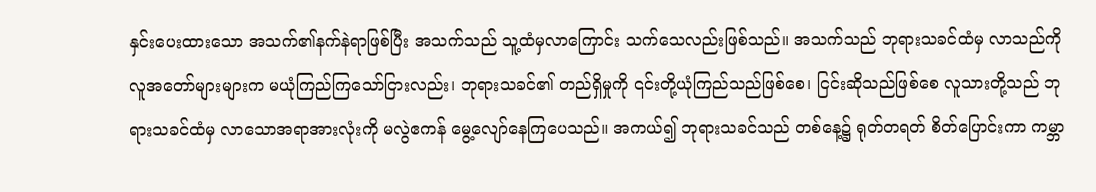နှင်းပေးထားသော အသက်၏နက်နဲရာဖြစ်ပြီး အသက်သည် သူ့ထံမှလာကြောင်း သက်သေလည်းဖြစ်သည်။ အသက်သည် ဘုရားသခင်ထံမှ လာသည်ကို လူအတော်များများက မယုံကြည်ကြသော်ငြားလည်း၊ ဘုရားသခင်၏ တည်ရှိမှုကို ၎င်းတို့ယုံကြည်သည်ဖြစ်စေ၊ ငြင်းဆိုသည်ဖြစ်စေ လူသားတို့သည် ဘုရားသခင်ထံမှ လာသောအရာအားလုံးကို မလွဲဧကန် မွေ့လျော်နေကြပေသည်။ အကယ်၍ ဘုရားသခင်သည် တစ်နေ့၌ ရုတ်တရတ် စိတ်ပြောင်းကာ ကမ္ဘာ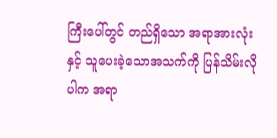ကြီးပေါ်တွင် တည်ရှိသော အရာအားလုံးနှင့် သူပေးခဲ့သောအသက်ကို ပြန်သိမ်းလိုပါက အရာ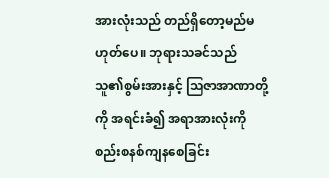အားလုံးသည် တည်ရှိတော့မည်မဟုတ်ပေ။ ဘုရားသခင်သည် သူ၏စွမ်းအားနှင့် သြဇာအာဏာတို့ကို အရင်းခံ၍ အရာအားလုံးကို စည်းစနစ်ကျနစေခြင်း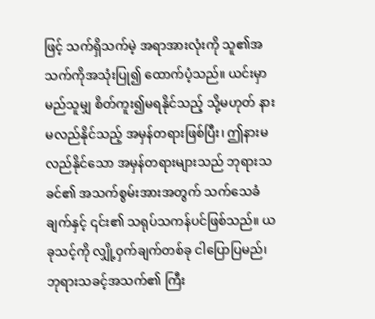ဖြင့် သက်ရှိသက်မဲ့ အရာအားလုံးကို သူ၏အသက်ကိုအသုံးပြု၍ ထောက်ပံ့သည်။ ယင်းမှာ မည်သူမျှ စိတ်ကူး၍မရနိုင်သည့် သို့မဟုတ် နားမလည်နိုင်သည့် အမှန်တရားဖြစ်ပြီး၊ ဤနားမလည်နိုင်သော အမှန်တရားများသည် ဘုရားသခင်၏ အသက်စွမ်းအားအတွက် သက်သေခံချက်နှင့် ၎င်း၏ သရုပ်သကန်ပင်ဖြစ်သည်။ ယခုသင့်ကို လျှို့ဝှက်ချက်တစ်ခု ငါပြောပြမည်၊ ဘုရားသခင့်အသက်၏ ကြီး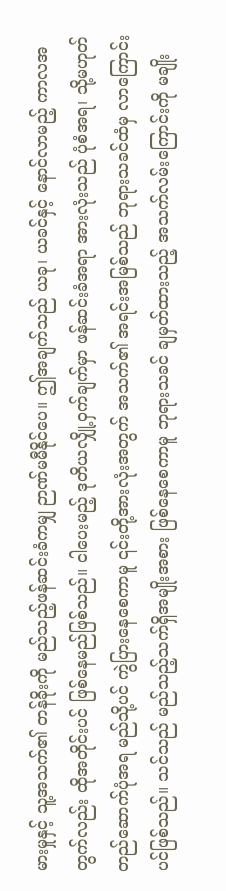မားမှုနှင့် သူ့အသက်၏ တန်ခိုးကို မည်သည့်ဖန်ဆင်းခံကမျှ ဉာဏ်မမီနိုင်ပေ။ ဤအချက်သည် ယခု၊ ယခင်နှင့် နောင်လာမည့် ကာလအတွက်လည်း ထိုအတိုင်းပင် ဖြစ်နေမည်ဖြစ်သည်။ ငါပေးမည့် ဒုတိယလျှို့ဝှက်ချက်မှာ ဖန်ဆင်းခံအရာ အားလုံးသည် ပုံစံအရ၊ သို့မဟုတ် တည်ဆောက်ပုံအရ မည်သို့ပင် ကွဲပြားနေစေကာမူ ၎င်းတို့အားလုံးအတွက် အသက်၏ အရင်းအမြစ်သည် ဘုရားသခင်ထံမှ လာကြောင်းပင်ဖြစ်သည်။ သင်သည် မည်သည့်သက်ရှိအမျိုးအစား ဖြစ်နေစေကာမူ ဘုရားသခင် ချမှတ်ထားသည့် အသက်လမ်းကြောင်းကို မချိုး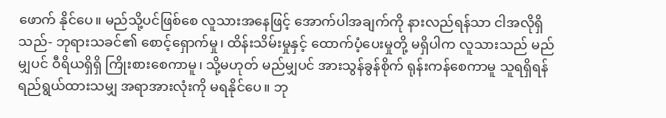ဖောက် နိုင်ပေ။ မည်သို့ပင်ဖြစ်စေ လူသားအနေဖြင့် အောက်ပါအချက်ကို နားလည်ရန်သာ ငါအလိုရှိသည်- ဘုရားသခင်၏ စောင့်ရှောက်မှု၊ ထိန်းသိမ်းမှုနှင့် ထောက်ပံ့ပေးမှုတို့ မရှိပါက လူသားသည် မည်မျှပင် ဝီရိယရှိရှိ ကြိုးစားစေကာမူ၊ သို့မဟုတ် မည်မျှပင် အားသွန်ခွန်စိုက် ရုန်းကန်စေကာမူ သူရရှိရန် ရည်ရွယ်ထားသမျှ အရာအားလုံးကို မရနိုင်ပေ။ ဘု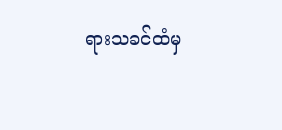ရားသခင်ထံမှ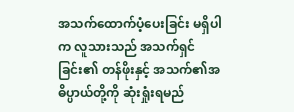အသက်ထောက်ပံ့ပေးခြင်း မရှိပါက လူသားသည် အသက်ရှင်ခြင်း၏ တန်ဖိုးနှင့် အသက်၏အဓိပ္ပာယ်တို့ကို ဆုံးရှုံးရမည်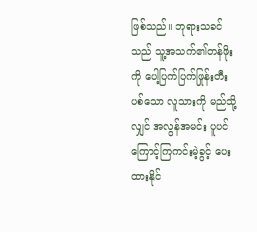ဖြစ်သည်။ ဘုရားသခင်သည် သူ့အသက်၏တန်ဖိုးကို ပေါ့ပြက်ပြက်ဖြုန်းတီးပစ်သော လူသားကို မည်သို့လျှင် အလွန်အမင်း ပူပင်ကြောင့်ကြကင်းမဲ့ခွင့် ပေးထားနိုင်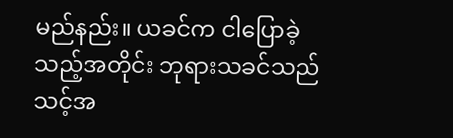မည်နည်း။ ယခင်က ငါပြောခဲ့သည့်အတိုင်း ဘုရားသခင်သည် သင့်အ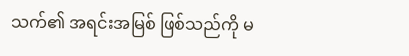သက်၏ အရင်းအမြစ် ဖြစ်သည်ကို မ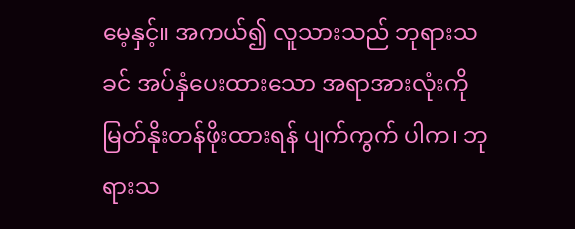မေ့နှင့်။ အကယ်၍ လူသားသည် ဘုရားသခင် အပ်နှံပေးထားသော အရာအားလုံးကို မြတ်နိုးတန်ဖိုးထားရန် ပျက်ကွက် ပါက၊ ဘုရားသ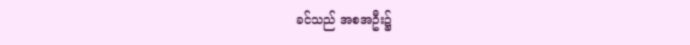ခင်သည် အစအဦး၌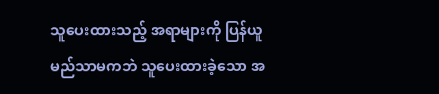သူပေးထားသည့် အရာများကို ပြန်ယူမည်သာမကဘဲ သူပေးထားခဲ့သော အ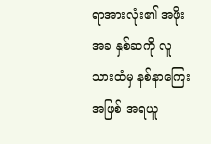ရာအားလုံး၏ အဖိုးအခ နှစ်ဆကို လူသားထံမှ နစ်နာကြေးအဖြစ် အရယူ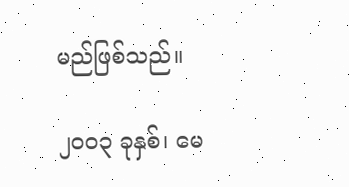မည်ဖြစ်သည်။

၂ဝဝ၃ ခုနှစ်၊ မေ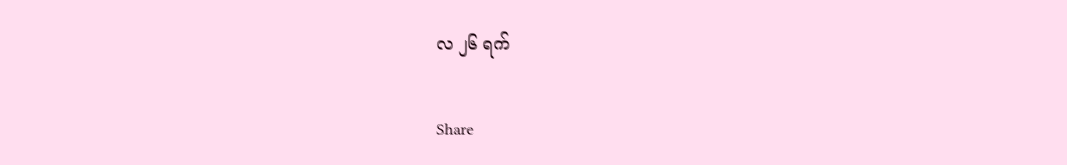လ ၂၆ ရက်

Share